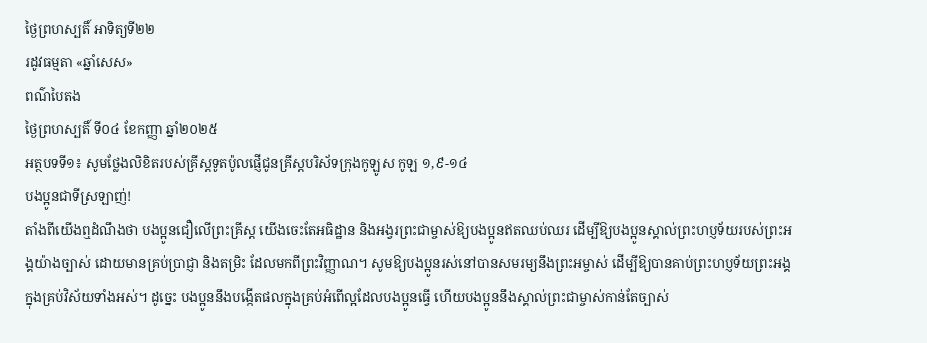ថ្ងៃព្រហស្បតិ៍ អាទិត្យទី២២
រដូវធម្មតា «ឆ្នាំសេស»
ពណ៌បៃតង
ថ្ងៃព្រហស្បតិ៍ ទី០៤ ខែកញ្ញា ឆ្នាំ២០២៥
អត្ថបទទី១៖ សូមថ្លែងលិខិតរបស់គ្រីស្ដទូតប៉ូលផ្ញើជូនគ្រីស្ដបរិស័ទក្រុងកូឡូស កូឡ ១,៩-១៤
បងប្អូនជាទីស្រឡាញ់!
តាំងពីយើងឮដំណឹងថា បងប្អូនជឿលើព្រះគ្រីស្ដ យើងចេះតែអធិដ្ឋាន និងអង្វរព្រះជាម្ចាស់ឱ្យបងប្អូនឥតឈប់ឈរ ដើម្បីឱ្យបងប្អូនស្គាល់ព្រះហប្ញទ័យរបស់ព្រះអង្គយ៉ាងច្បាស់ ដោយមានគ្រប់ប្រាជ្ញា និងតម្រិះ ដែលមកពីព្រះវិញ្ញាណ។ សូមឱ្យបងប្អូនរស់នៅបានសមរម្យនឹងព្រះអម្ចាស់ ដើម្បីឱ្យបានគាប់ព្រះហប្ញទ័យព្រះអង្គក្នុងគ្រប់វិស័យទាំងអស់។ ដូច្នេះ បងប្អូននឹងបង្កើតផលក្នុងគ្រប់អំពើល្អដែលបងប្អូនធើ្វ ហើយបងប្អូននឹងស្គាល់ព្រះជាម្ចាស់កាន់តែច្បាស់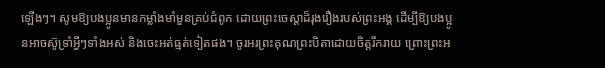ឡើងៗ។ សូមឱ្យបងប្អូនមានកម្លាំងមាំមួនគ្រប់ជំពូក ដោយព្រះចេស្ដាដ៏រុងរឿងរបស់ព្រះអង្គ ដើម្បីឱ្យបងប្អូនអាចស៊ូទ្រាំអ្វីៗទាំងអស់ និងចេះអត់ធ្មត់ទៀតផង។ ចូរអរព្រះគុណព្រះបិតាដោយចិត្តរីករាយ ព្រោះព្រះអ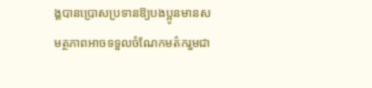ង្គបានប្រោសប្រទានឱ្យបងប្អូនមានសមត្ថភាពអាចទទួលចំណែកមត៌ករួមជា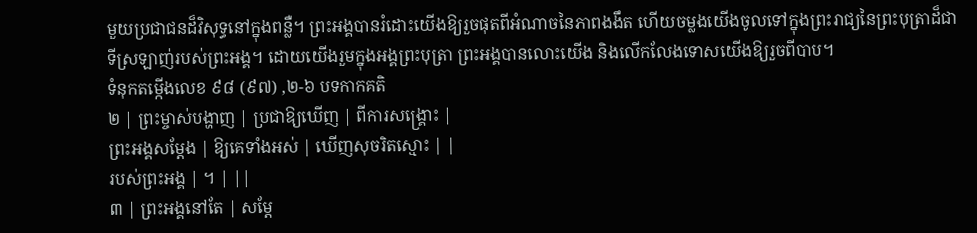មួយប្រជាជនដ៏វិសុទ្ធនៅក្នុងពន្លឺ។ ព្រះអង្គបានរំដោះយើងឱ្យរួចផុតពីអំណាចនៃភាពងងឹត ហើយចម្លងយើងចូលទៅក្នុងព្រះរាជ្យនៃព្រះបុត្រាដ៏ជាទីស្រឡាញ់របស់ព្រះអង្គ។ ដោយយើងរួមក្នុងអង្គព្រះបុត្រា ព្រះអង្គបានលោះយើង និងលើកលែងទោសយើងឱ្យរួចពីបាប។
ទំនុកតម្កើងលេខ ៩៨ (៩៧) ,២-៦ បទកាកគតិ
២ | ព្រះម្ចាស់បង្ហាញ | ប្រជាឱ្យឃើញ | ពីការសង្គ្រោះ |
ព្រះអង្គសម្ដែង | ឱ្យគេទាំងអស់ | ឃើញសុចរិតស្មោះ | |
របស់ព្រះអង្គ | ។ | ||
៣ | ព្រះអង្គនៅតែ | សម្ដែ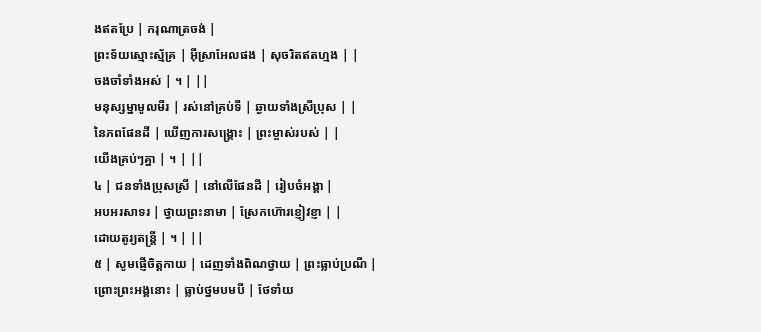ងឥតប្រែ | ករុណាត្រចង់ |
ព្រះទ័យស្មោះស្ម័គ្រ | អ៊ីស្រាអែលផង | សុចរិតឥតហ្មង | |
ចងចាំទាំងអស់ | ។ | ||
មនុស្សម្នាមូលមីរ | រស់នៅគ្រប់ទី | ឆ្ងាយទាំងស្រីប្រុស | |
នៃភពផែនដី | ឃើញការសង្គ្រោះ | ព្រះម្ចាស់របស់ | |
យើងគ្រប់ៗគ្នា | ។ | ||
៤ | ជនទាំងប្រុសស្រី | នៅលើផែនដី | រៀបចំអង្គា |
អបអរសាទរ | ថ្វាយព្រះនាមា | ស្រែកហ៊ោរខ្ញៀវខ្ញា | |
ដោយតូរ្យតន្ដ្រី | ។ | ||
៥ | សូមផ្ញើចិត្តកាយ | ដេញទាំងពិណថ្វាយ | ព្រះធ្លាប់ប្រណី |
ព្រោះព្រះអង្គនោះ | ធ្លាប់ថ្នមបមបី | ថែទាំយ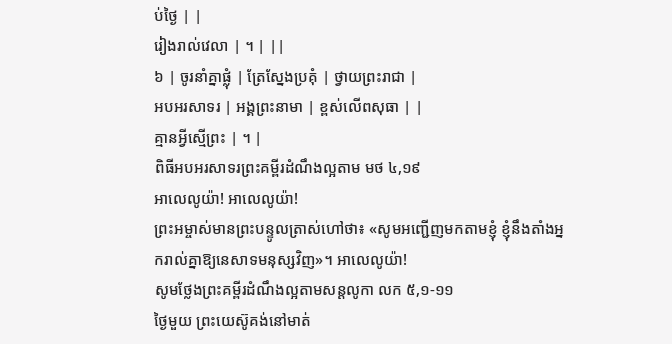ប់ថ្ងៃ | |
រៀងរាល់វេលា | ។ | ||
៦ | ចូរនាំគ្នាផ្លុំ | ត្រែស្នែងប្រគុំ | ថ្វាយព្រះរាជា |
អបអរសាទរ | អង្គព្រះនាមា | ខ្ពស់លើពសុធា | |
គ្មានអ្វីស្មើព្រះ | ។ |
ពិធីអបអរសាទរព្រះគម្ពីរដំណឹងល្អតាម មថ ៤,១៩
អាលេលូយ៉ា! អាលេលូយ៉ា!
ព្រះអម្ចាស់មានព្រះបន្ទូលត្រាស់ហៅថា៖ «សូមអញ្ជើញមកតាមខ្ញុំ ខ្ញុំនឹងតាំងអ្នករាល់គ្នាឱ្យនេសាទមនុស្សវិញ»។ អាលេលូយ៉ា!
សូមថ្លែងព្រះគម្ពីរដំណឹងល្អតាមសន្តលូកា លក ៥,១-១១
ថ្ងៃមួយ ព្រះយេស៊ូគង់នៅមាត់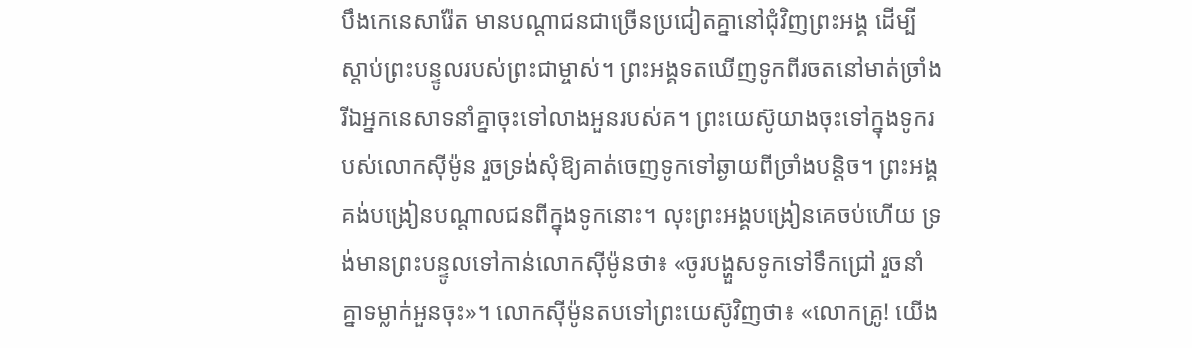បឹងកេនេសារ៉ែត មានបណ្ដាជនជាច្រើនប្រជៀតគ្នានៅជុំវិញព្រះអង្គ ដើម្បីស្ដាប់ព្រះបន្ទូលរបស់ព្រះជាម្ចាស់។ ព្រះអង្គទតឃើញទូកពីរចតនៅមាត់ច្រាំង រីឯអ្នកនេសាទនាំគ្នាចុះទៅលាងអួនរបស់គ។ ព្រះយេស៊ូយាងចុះទៅក្នុងទូករបស់លោកស៊ីម៉ូន រួចទ្រង់សុំឱ្យគាត់ចេញទូកទៅឆ្ងាយពីច្រាំងបន្ដិច។ ព្រះអង្គគង់បង្រៀនបណ្ដាលជនពីក្នុងទូកនោះ។ លុះព្រះអង្គបង្រៀនគេចប់ហើយ ទ្រង់មានព្រះបន្ទូលទៅកាន់លោកស៊ីម៉ូនថា៖ «ចូរបង្ហួសទូកទៅទឹកជ្រៅ រួចនាំគ្នាទម្លាក់អួនចុះ»។ លោកស៊ីម៉ូនតបទៅព្រះយេស៊ូវិញថា៖ «លោកគ្រូ! យើង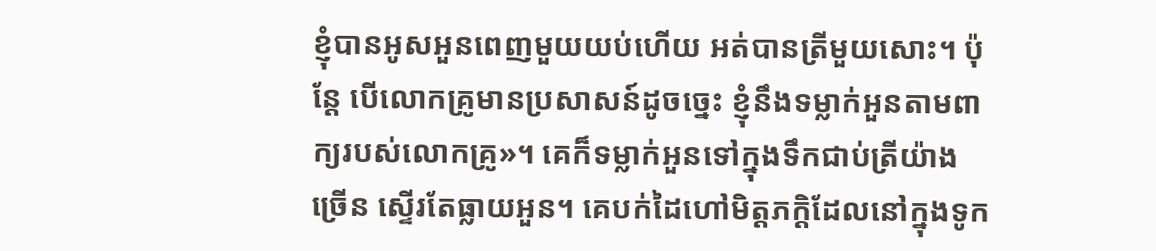ខ្ញុំបានអូសអួនពេញមួយយប់ហើយ អត់បានត្រីមួយសោះ។ ប៉ុន្ដែ បើលោកគ្រូមានប្រសាសន៍ដូចច្នេះ ខ្ញុំនឹងទម្លាក់អួនតាមពាក្យរបស់លោកគ្រូ»។ គេក៏ទម្លាក់អួនទៅក្នុងទឹកជាប់ត្រីយ៉ាងច្រើន ស្ទើរតែធ្លាយអួន។ គេបក់ដៃហៅមិត្តភក្ដិដែលនៅក្នុងទូក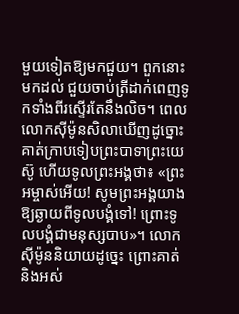មួយទៀតឱ្យមកជួយ។ ពួកនោះមកដល់ ជួយចាប់ត្រីដាក់ពេញទូកទាំងពីរស្ទើរតែនឹងលិច។ ពេលលោកស៊ីម៉ូនសិលាឃើញដូច្នោះ គាត់ក្រាបទៀបព្រះបាទាព្រះយេស៊ូ ហើយទូលព្រះអង្គថា៖ «ព្រះអម្ចាស់អើយ! សូមព្រះអង្គយាងឱ្យឆ្ងាយពីទូលបង្គំទៅ! ព្រោះទូលបង្គំជាមនុស្សបាប»។ លោកស៊ីម៉ូននិយាយដូច្នេះ ព្រោះគាត់ និងអស់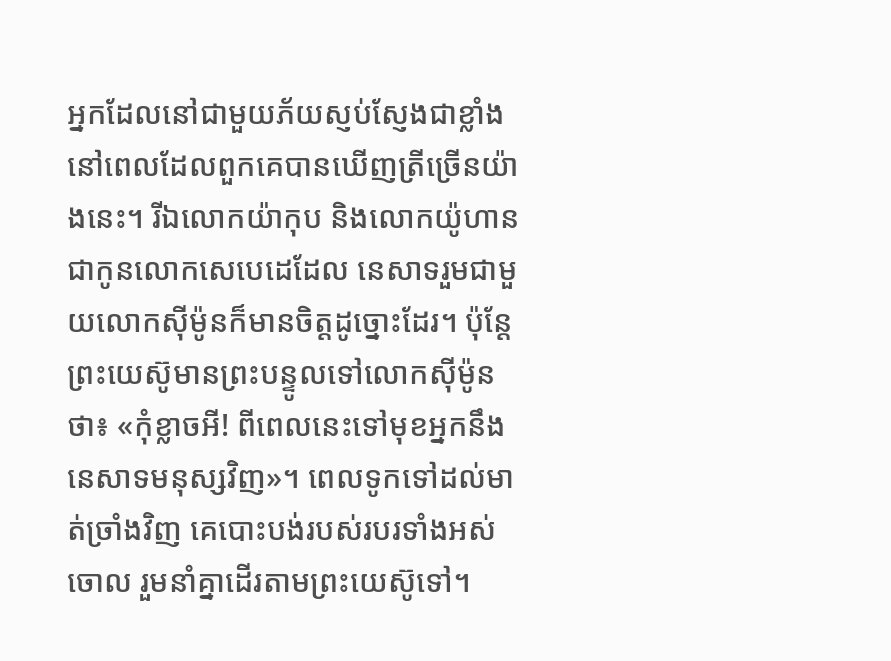អ្នកដែលនៅជាមួយភ័យស្ញប់ស្ញែងជាខ្លាំង នៅពេលដែលពួកគេបានឃើញត្រីច្រើនយ៉ាងនេះ។ រីឯលោកយ៉ាកុប និងលោកយ៉ូហានជាកូនលោកសេបេដេដែល នេសាទរួមជាមួយលោកស៊ីម៉ូនក៏មានចិត្តដូច្នោះដែរ។ ប៉ុន្ដែ ព្រះយេស៊ូមានព្រះបន្ទូលទៅលោកស៊ីម៉ូនថា៖ «កុំខ្លាចអី! ពីពេលនេះទៅមុខអ្នកនឹងនេសាទមនុស្សវិញ»។ ពេលទូកទៅដល់មាត់ច្រាំងវិញ គេបោះបង់របស់របរទាំងអស់ចោល រួមនាំគ្នាដើរតាមព្រះយេស៊ូទៅ។